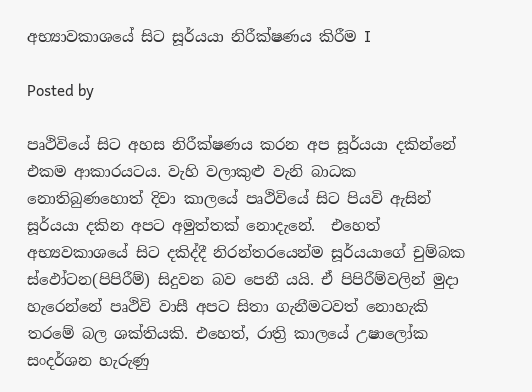අභ්‍යාවකාශයේ සිට සූර්යයා නිරීක්ෂණය කිරීම I

Posted by

පෘථිවියේ සිට අහස නිරීක්ෂණය කරන අප සූර්යයා දකින්නේ එකම ආකාරයටය. වැහි වලාකුළු වැනි බාධක නොතිබුණහොත් දිවා කාලයේ පෘථිවියේ සිට පියවි ඇසින් සූර්යයා දකින අපට අමුත්තක් නොදැනේ.  එහෙත් අභ්‍යවකාශයේ සිට දකිද්දී නිරන්තරයෙන්ම සූර්යයාගේ චුම්බක ස්ඵෝටන(පිපිරීම්) සිදුවන බව පෙනී යයි. ඒ පිපිරීම්වලින් මුදා හැරෙන්නේ පෘථිවි වාසී අපට සිතා ගැනීමටවත් නොහැකි තරමේ බල ශක්තියකි. එහෙත්, රාත්‍රි කාලයේ උෂාලෝක සංදර්ශන හැරුණු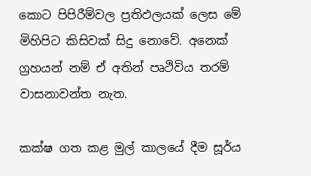කොට පිපිරීම්වල ප්‍රතිඵලයක් ලෙස මේ මිහිපිට කිසිවක් සිදු නොවේ. අනෙක් ග්‍රහයන් නම් ඒ අතින් පෘථිවිය තරම් වාසනාවන්ත නැත.

කක්ෂ ගත කළ මුල් කාලයේ දීම සූර්ය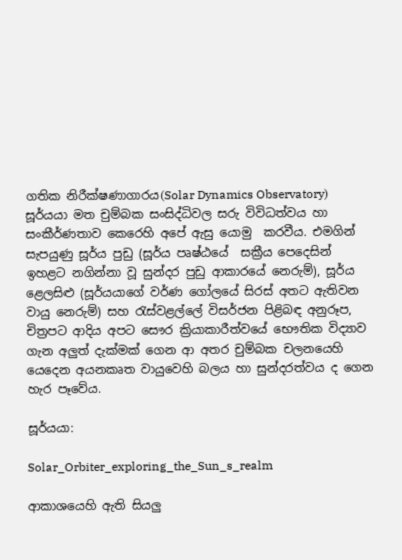ගතික නිරීක්ෂණාගාරය(Solar Dynamics Observatory) සූර්යයා මත චුම්බක සංසිද්ධිවල සරු විවිධත්වය හා සංකීර්ණතාව කෙරෙහි අපේ ඇසු යොමු  කරවීය. එමගින් සැපයුණු සූර්ය පුඩු (සූර්ය පෘෂ්ඨයේ  සක්‍රීය පෙදෙසින් ඉහළට නගින්නා වූ සුන්දර පුඩු ආකාරයේ නෙරුම්), සූර්ය ළෙලසිළු (සූර්යයාගේ වර්ණ ගෝලයේ සිරස් අතට ඇතිවන වායු නෙරුම්) සහ රැස්වළල්ලේ විසර්ජන පිළිබඳ අනුරූප, චිත්‍රපට ආදිය අපට සෞර ක්‍රියාකාරීත්වයේ භෞතික විද්‍යාව ගැන අලුත් දැක්මක් ගෙන ආ අතර චුම්බක චලනයෙහි  යෙදෙන අයනකෘත වායුවෙහි බලය හා සුන්දරත්වය ද ගෙන හැර පෑවේය.

සූර්යයා:

Solar_Orbiter_exploring_the_Sun_s_realm

ආකාශයෙහි ඇති සියලු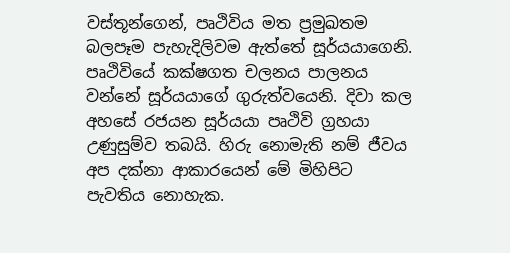වස්තූන්ගෙන්, පෘථිවිය මත ප්‍රමුඛතම බලපෑම පැහැදිලිවම ඇත්තේ සූර්යයාගෙනි. පෘථිවියේ කක්ෂගත චලනය පාලනය වන්නේ සූර්යයාගේ ගුරුත්වයෙනි. දිවා කල අහසේ රජයන සූර්යයා පෘථිවි ග්‍රහයා උණුසුම්ව තබයි. හිරු නොමැති නම් ජීවය අප දක්නා ආකාරයෙන් මේ මිහිපිට පැවතිය නොහැක.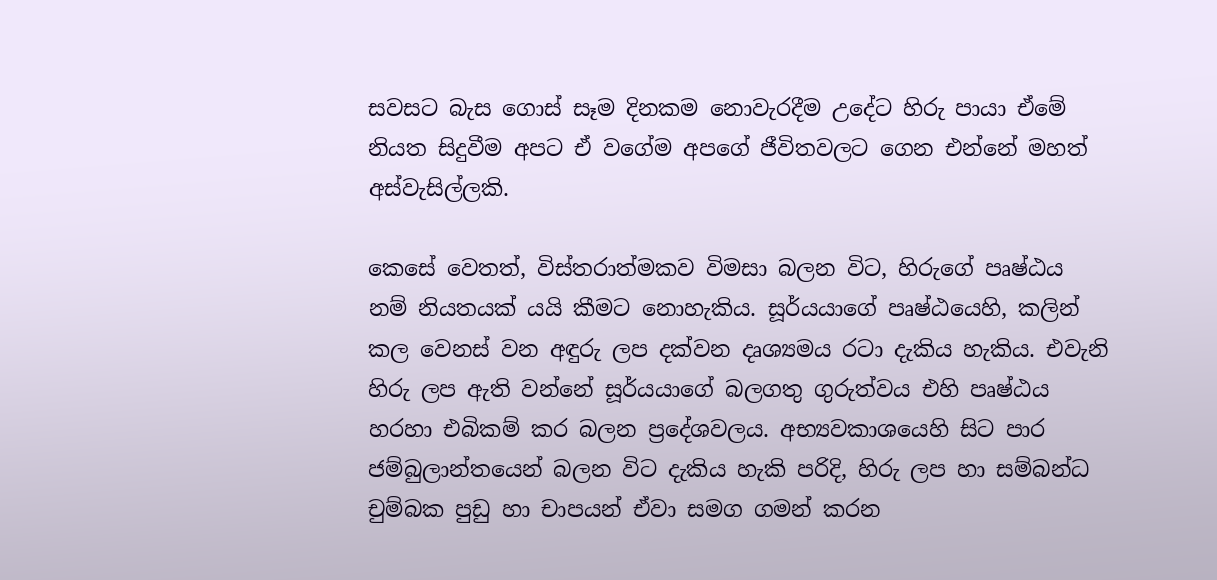සවසට බැස ගොස් සෑම දිනකම නොවැරදීම උදේට හිරු පායා ඒමේ නියත සිදුවීම අපට ඒ වගේම අපගේ ජීවිතවලට ගෙන එන්නේ මහත් අස්වැසිල්ලකි.

කෙසේ වෙතත්, විස්තරාත්මකව විමසා බලන විට, හිරුගේ පෘෂ්ඨය නම් නියතයක් යයි කීමට නොහැකිය. සූර්යයාගේ පෘෂ්ඨයෙහි, කලින් කල වෙනස් වන අඳුරු ලප දක්වන දෘශ්‍යමය රටා දැකිය හැකිය. එවැනි හිරු ලප ඇති වන්නේ සූර්යයාගේ බලගතු ගුරුත්වය එහි පෘෂ්ඨ‍ය හරහා එබිකම් කර බලන ප්‍රදේශවලය. අභ්‍යවකාශයෙහි සිට පාර ජම්බුලාන්තයෙන් බලන විට දැකිය හැකි පරිදි, හිරු ලප හා සම්බන්ධ චුම්බක පුඩු හා චාපයන් ඒවා සමග ගමන් කරන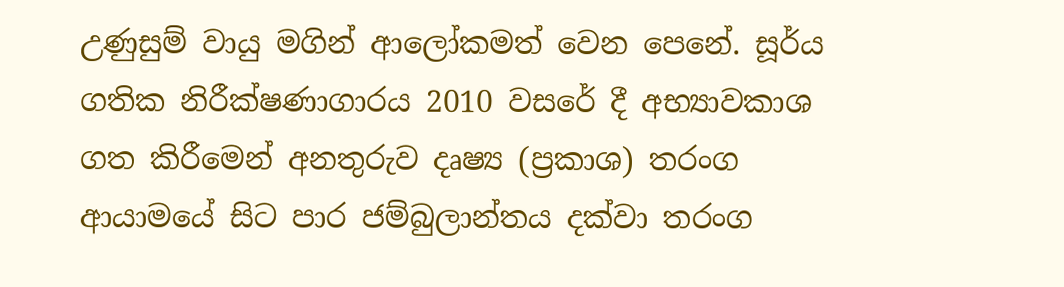උණුසුම් වායු මගින් ආලෝකමත් වෙන පෙනේ. සූර්ය ගතික නිරීක්ෂණාගාරය 2010 වසරේ දී අභ්‍යාවකාශ ගත කිරීමෙන් අනතුරුව දෘෂ්‍ය (ප්‍රකාශ) තරංග ආයාමයේ සිට පාර ජම්බුලාන්තය දක්වා තරංග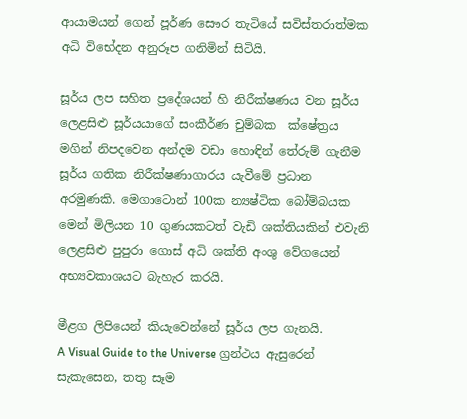ආයාමයන් ගෙන් පූර්ණ සෞර තැටියේ සවිස්තරාත්මක අධි විභේදන අනුරූප ගනිමින් සිටියි.

සූර්ය ලප සහිත ප්‍රදේශයන් හි නිරීක්ෂණය වන සූර්ය ලෙළසිළු සූර්යයාගේ සංකීර්ණ චුම්බක  ක්ෂේත්‍රය මගින් නිපදවෙන අන්දම වඩා හොඳින් තේරුම් ගැනීම සූර්ය ගතික නිරීක්ෂණාගාරය යැවීමේ ප්‍රධාන අරමුණකි. මෙගාටොන් 100ක න්‍යෂ්ටික බෝම්බයක මෙන් මිලියන 10 ගුණයකටත් වැඩි ශක්තියකින් එවැනි ලෙළසිළු පුපුරා ගොස් අධි ශක්ති අංශු වේගයෙන් අභ්‍යවකාශයට බැහැර කරයි.

මීළග ලිපියෙන් කියැවෙන්නේ සූර්ය ලප ගැනයි.
A Visual Guide to the Universe ග්‍රන්ථය ඇසුරෙන් සැකැසෙන, තතු සෑම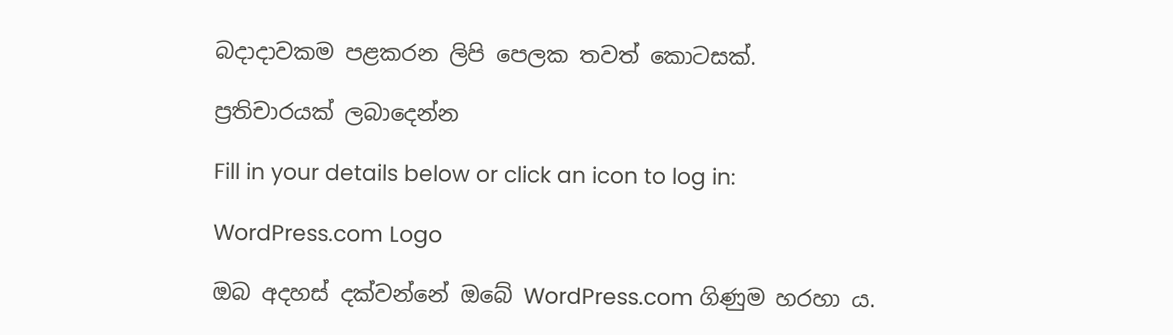බදාදාවකම පළකරන ලිපි පෙලක තවත් කොටසක්.

ප්‍රතිචාරයක් ලබාදෙන්න

Fill in your details below or click an icon to log in:

WordPress.com Logo

ඔබ අදහස් දක්වන්නේ ඔබේ WordPress.com ගිණුම හරහා ය.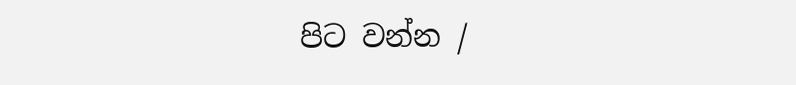පිට වන්න /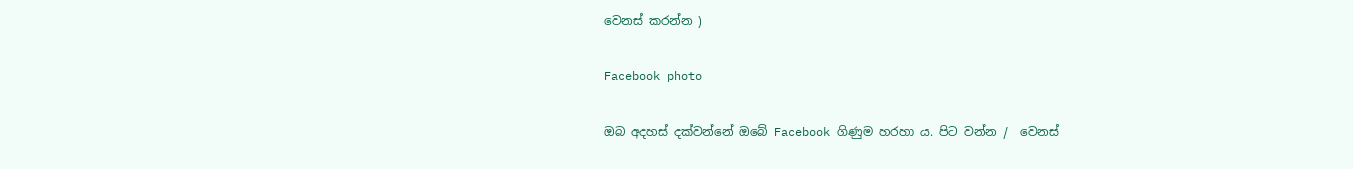වෙනස් කරන්න )

Facebook photo

ඔබ අදහස් දක්වන්නේ ඔබේ Facebook ගිණුම හරහා ය. පිට වන්න /  වෙනස්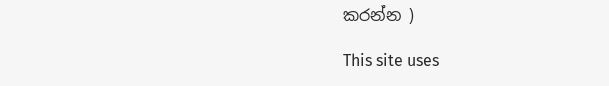කරන්න )

This site uses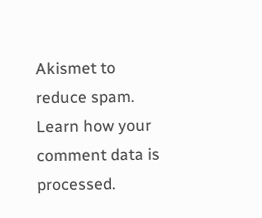Akismet to reduce spam. Learn how your comment data is processed.